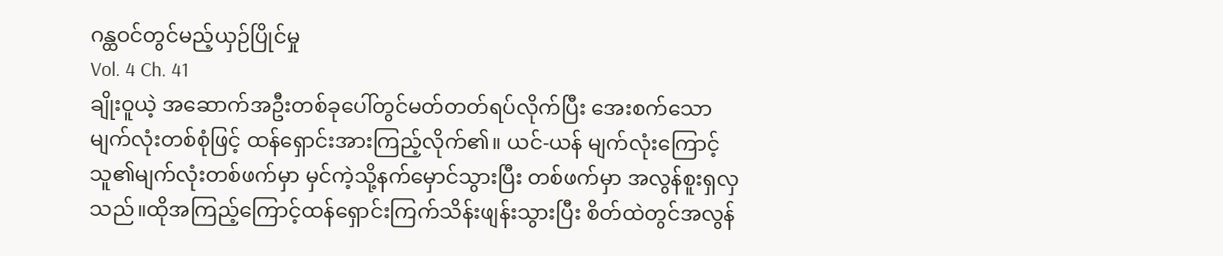ဂန္ထဝင်တွင်မည့်ယှဉ်ပြိုင်မှု
Vol. 4 Ch. 41
ချိုးဝူယဲ့ အဆောက်အဦးတစ်ခုပေါ်တွင်မတ်တတ်ရပ်လိုက်ပြီး အေးစက်သော မျက်လုံးတစ်စုံဖြင့် ထန်ရှောင်းအားကြည့်လိုက်၏။ ယင်-ယန် မျက်လုံးကြောင့် သူ၏မျက်လုံးတစ်ဖက်မှာ မှင်ကဲ့သို့နက်မှောင်သွားပြီး တစ်ဖက်မှာ အလွန်စူးရှလှသည်။ထိုအကြည့်ကြောင့်ထန်ရှောင်းကြက်သိန်းဖျန်းသွားပြီး စိတ်ထဲတွင်အလွန်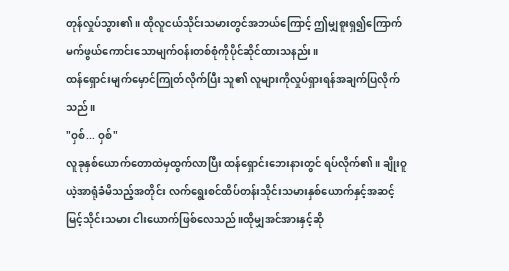တုန်လှုပ်သွား၏။ ထိုလူငယ်သိုင်းသမားတွင်အဘယ်ကြောင့် ဤမျှစူးရှ၍ကြောက်မက်ဖွယ်ကောင်းသောမျက်ဝန်းတစ်စုံကိုပိုင်ဆိုင်ထားသနည်း။
ထန်ရှောင်းမျက်မှောင်ကြုတ်လိုက်ပြီး သူ၏ လူများကိုလှုပ်ရှားရန်အချက်ပြလိုက်သည်။
"ဝှစ်... ဝှစ်"
လူခုနှစ်ယောက်တောထဲမှထွက်လာပြီး ထန်ရှောင်းဘေးနားတွင် ရပ်လိုက်၏။ ချိုးဝူယဲ့အာရုံခံမိသည့်အတိုင်း လက်ရွေးစင်ထိပ်တန်းသိုင်းသမားနှစ်ယောက်နှင့်အဆင့်မြင့်သိုင်းသမား ငါးယောက်ဖြစ်လေသည်။ထိုမျှအင်အားနှင့်ဆို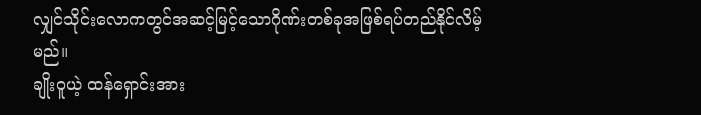လျှင်သိုင်းလောကတွင်အဆင့်မြင့်သောဂိုဏ်းတစ်ခုအဖြစ်ရပ်တည်နိုင်လိမ့်မည်။
ချိုးဝူယဲ့ ထန်ရှောင်းအား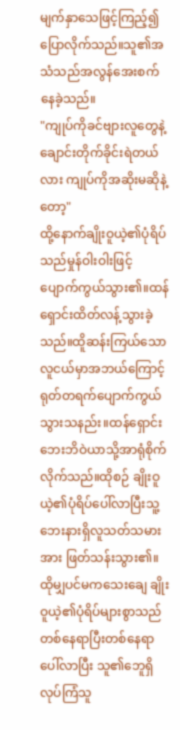မျက်နှာသေဖြင့်ကြည့်၍ပြောလိုက်သည်။သူ၏အသံသည်အလွန်အေးစက်နေခဲ့သည်။
"ကျုပ်ကိုခင်ဗျားလူတွေနဲ့ချောင်းတိုက်ခိုင်းရဲတယ်လား ကျုပ်ကိုအဆိုးမဆိုနဲ့တော့"
ထို့နောက်ချိုးဝူယဲ့၏ပုံရိပ်သည်မှုန်ဝါးဝါးဖြင့်ပျောက်ကွယ်သွား၏။ထန်ရှောင်းထိတ်လန့်သွားခဲ့သည်။ထိူဆန်းကြယ်သောလူငယ်မှာအဘယ်ကြောင့် ရုတ်တရက်ပျောက်ကွယ်သွားသနည်း။ထန်ရှောင်းဘေးဘိဝဲယာသို့အာရုံစိုက်လိုက်သည်။ထိုစဉ် ချိုးဝူယဲ့၏ပုံရိပ်ပေါ်လာပြီးသူ့ဘေးနားရှိလူသတ်သမားအား ဖြတ်သန်းသွား၏။
ထိုမျှပင်မကသေးချေ ချိုးဝူယဲ့၏ပုံရိပ်များစွာသည် တစ်နေရာပြီးတစ်နေရာပေါ်လာပြီး သူ၏ဘေူရှိ လုပ်ကြံသူ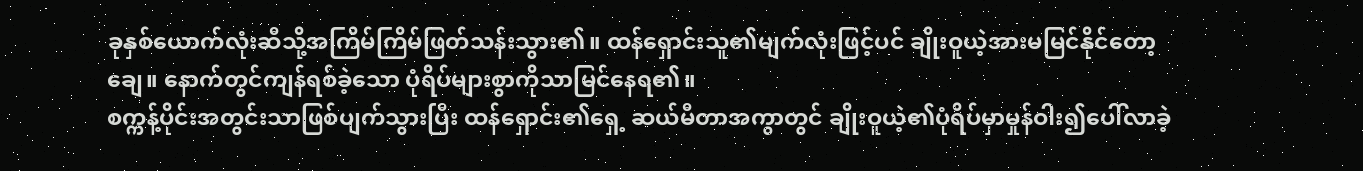ခုနှစ်ယောက်လုံးဆီသို့အကြိမ်ကြိမ်ဖြတ်သန်းသွား၏။ ထန်ရှောင်းသူ၏မျက်လုံးဖြင့်ပင် ချိုးဝူယဲ့အားမမြင်နိုင်တော့ချေ။ နောက်တွင်ကျန်ရစ်ခဲ့သော ပုံရိပ်များစွာကိုသာမြင်နေရ၏။
စက္ကန့်ပိုင်းအတွင်းသာဖြစ်ပျက်သွားပြီး ထန်ရှောင်း၏ရှေ့ ဆယ်မီတာအကွာတွင် ချိုးဝူယဲ့၏ပုံရိပ်မှာမှုန်ဝါး၍ပေါ်လာခဲ့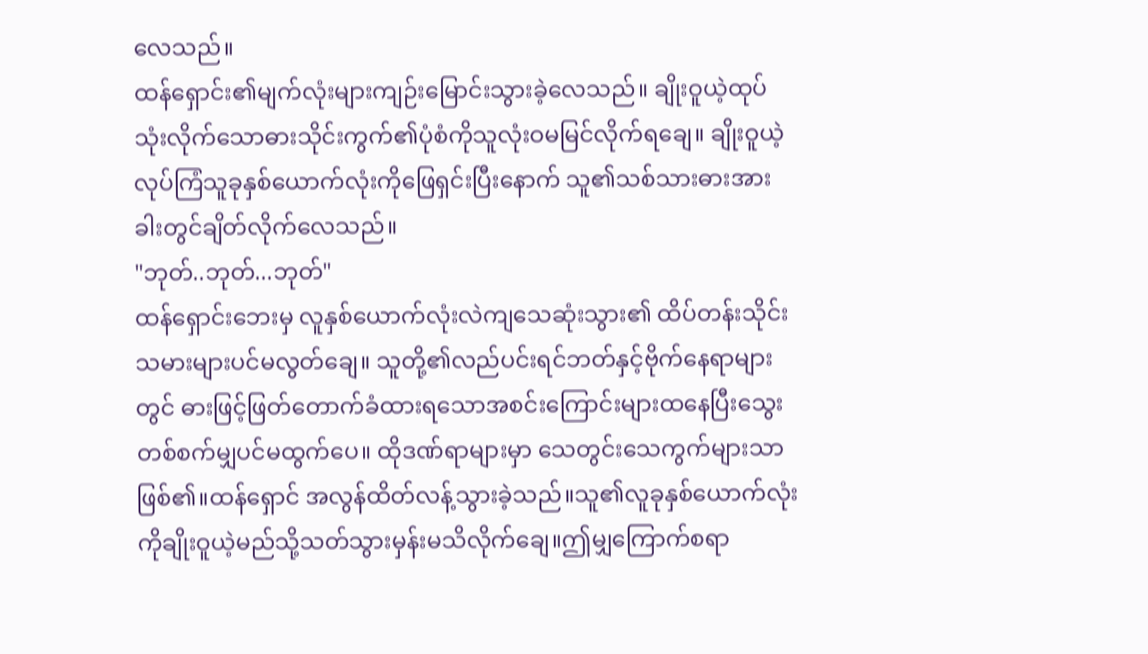လေသည်။
ထန်ရှောင်း၏မျက်လုံးများကျဉ်းမြောင်းသွားခဲ့လေသည်။ ချိုးဝူယဲ့ထုပ်သုံးလိုက်သောဓားသိုင်းကွက်၏ပုံစံကိုသူလုံးဝမမြင်လိုက်ရချေ။ ချိုးဝူယဲ့ လုပ်ကြံသူခုနှစ်ယောက်လုံးကိုဖြေရှင်းပြီးနောက် သူ၏သစ်သားဓားအား ခါးတွင်ချိတ်လိုက်လေသည်။
"ဘုတ်..ဘုတ်...ဘုတ်"
ထန်ရှောင်းဘေးမှ လူနှစ်ယောက်လုံးလဲကျသေဆုံးသွား၏ ထိပ်တန်းသိုင်းသမားများပင်မလွတ်ချေ။ သူတို့၏လည်ပင်းရင်ဘတ်နှင့်ဗိုက်နေရာများတွင် ဓားဖြင့်ဖြတ်တောက်ခံထားရသောအစင်းကြောင်းများထနေပြီးသွေးတစ်စက်မျှပင်မထွက်ပေ။ ထိုဒဏ်ရာများမှာ သေတွင်းသေကွက်များသာဖြစ်၏။ထန်ရှောင် အလွန်ထိတ်လန့်သွားခဲ့သည်။သူ၏လူခုနှစ်ယောက်လုံးကိုချိုးဝူယဲ့မည်သို့သတ်သွားမှန်းမသိလိုက်ချေ။ဤမျှကြောက်စရာ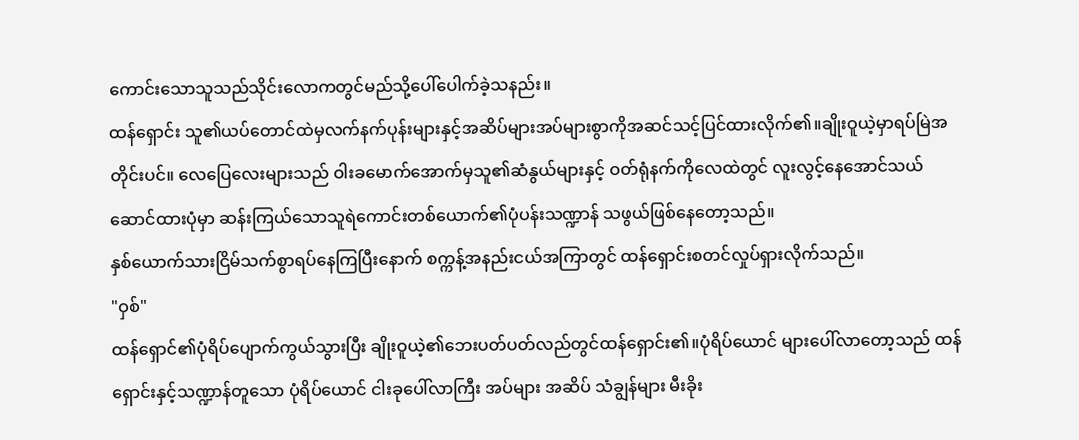ကောင်းသောသူသည်သိုင်းလောကတွင်မည်သို့ပေါ်ပေါက်ခဲ့သနည်း။
ထန်ရှောင်း သူ၏ယပ်တောင်ထဲမှလက်နက်ပုန်းများနှင့်အဆိပ်များအပ်များစွာကိုအဆင်သင့်ပြင်ထားလိုက်၏။ချိုးဝူယဲ့မှာရပ်မြဲအတိုင်းပင်။ လေပြေလေးများသည် ဝါးခမောက်အောက်မှသူ၏ဆံနွယ်များနှင့် ဝတ်ရုံနက်ကိုလေထဲတွင် လူးလွင့်နေအောင်သယ်ဆောင်ထားပုံမှာ ဆန်းကြယ်သောသူရဲကောင်းတစ်ယောက်၏ပုံပန်းသဏ္ဍာန် သဖွယ်ဖြစ်နေတော့သည်။
နှစ်ယောက်သားငြိမ်သက်စွာရပ်နေကြပြီးနောက် စက္ကန့်အနည်းငယ်အကြာတွင် ထန်ရှောင်းစတင်လှုပ်ရှားလိုက်သည်။
"ဝှစ်"
ထန်ရှောင်၏ပုံရိပ်ပျောက်ကွယ်သွားပြီး ချိုးဝူယဲ့၏ဘေးပတ်ပတ်လည်တွင်ထန်ရှောင်း၏။ပုံရိပ်ယောင် များပေါ်လာတော့သည် ထန်ရှောင်းနှင့်သဏ္ဍာန်တူသော ပုံရိပ်ယောင် ငါးခုပေါ်လာကြီး အပ်များ အဆိပ် သံချွန်များ မီးခိုး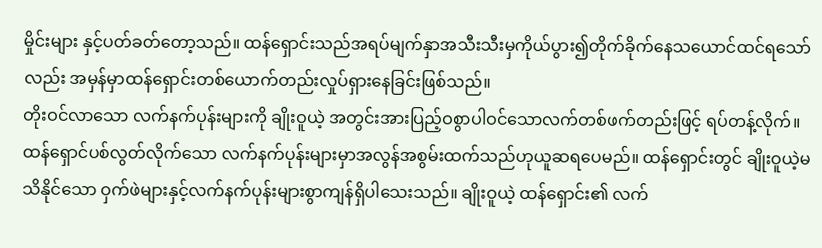မှိုင်းများ နှင့်ပတ်ခတ်တော့သည်။ ထန်ရှောင်းသည်အရပ်မျက်နှာအသီးသီးမှကိုယ်ပွား၍တိုက်ခိုက်နေသယောင်ထင်ရသော်လည်း အမှန်မှာထန်ရှောင်းတစ်ယောက်တည်းလှုပ်ရှားနေခြင်းဖြစ်သည်။
တိုးဝင်လာသော လက်နက်ပုန်းများကို ချိုးဝူယဲ့ အတွင်းအားပြည့်ဝစွာပါဝင်သောလက်တစ်ဖက်တည်းဖြင့် ရပ်တန့်လိုက်။ထန်ရှောင်ပစ်လွတ်လိုက်သော လက်နက်ပုန်းများမှာအလွန်အစွမ်းထက်သည်ဟုယူဆရပေမည်။ ထန်ရှောင်းတွင် ချိုးဝူယဲ့မသိနိုင်သော ဝှက်ဖဲများနှင့်လက်နက်ပုန်းများစွာကျန်ရှိပါသေးသည်။ ချိုးဝူယဲ့ ထန်ရှောင်း၏ လက်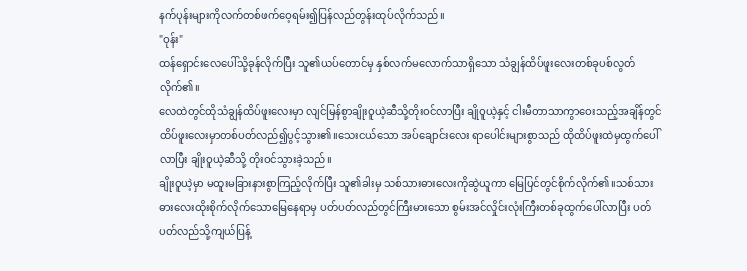နက်ပုန်းများကိုလက်တစ်ဖက်ဝေ့ရမ်း၍ပြန်လည်တွန်းထုပ်လိုက်သည်။
"ဝုန်း"
ထန်ရှောင်းလေပေါ်သို့ခုန်လိုက်ပြီး သူ၏ယပ်တောင်မှ နှစ်လက်မလောက်သာရှိသော သံချွန်ထိပ်ဖူးလေးတစ်ခုပစ်လွတ်လိုက်၏။
လေထဲတွင်ထိုသံချွန်ထိပ်ဖူးလေးမှာ လျင်မြန်စွာချိုးဝူယဲ့ဆီသို့တိုးဝင်လာပြီး ချိုဝူယဲ့နှင့် ငါးမီတာသာကွာဝေးသည့်အချိန်တွင် ထိပ်ဖူးလေးမှာတစ်ပတ်လည်၍ပွင့်သွား၏။သေးငယ်သော အပ်ချောင်းလေး ရာပေါင်းများစွာသည် ထိုထိပ်ဖူးထဲမှထွက်ပေါ်လာပြီး ချိုးဝူယဲ့ဆီသို့ တိုးဝင်သွားခဲ့သည်။
ချိုးဝူယဲ့မှာ မထူးမခြားနားစွာကြည့်လိုက်ပြီး သူ၏ခါးမှ သစ်သားဓားလေးကိုဆွဲယူကာ မြေပြင်တွင်စိုက်လိုက်၏။သစ်သားဓားလေးထိုးစိုက်လိုက်သောမြေနေရာမှ ပတ်ပတ်လည်တွင်ကြီးမားသော စွမ်းအင်လှိုင်းလုံးကြီးတစ်ခုထွက်ပေါ်လာပြီး ပတ်ပတ်လည်သို့ကျယ်ပြန့်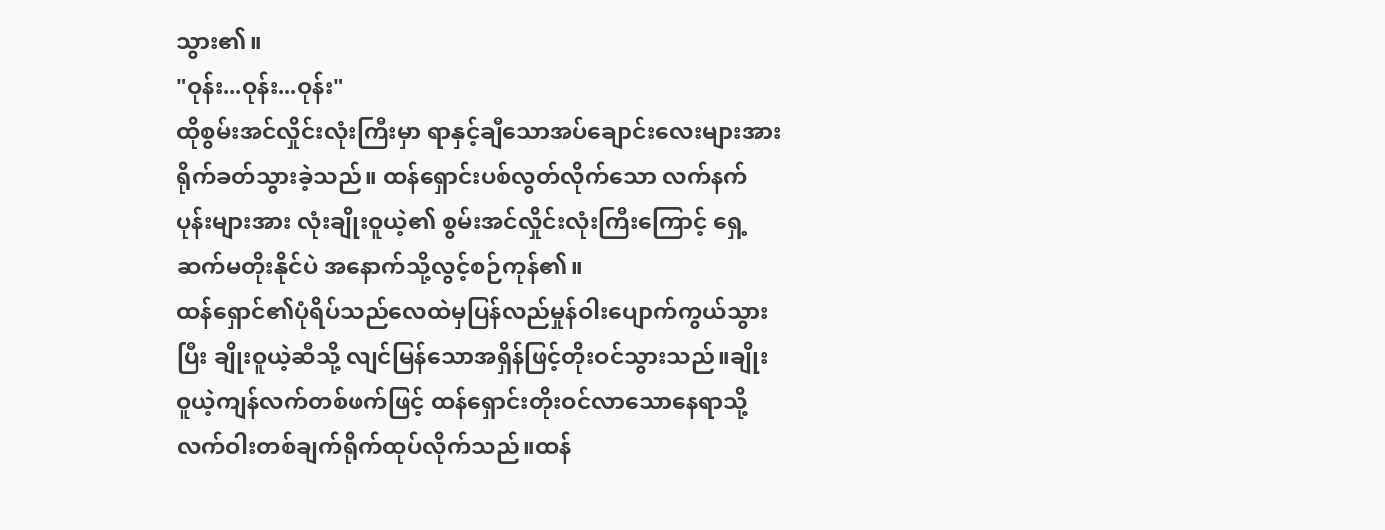သွား၏။
"ဝုန်း...ဝုန်း...ဝုန်း"
ထိုစွမ်းအင်လှိုင်းလုံးကြီးမှာ ရာနှင့်ချီသောအပ်ချောင်းလေးများအားရိုက်ခတ်သွားခဲ့သည်။ ထန်ရှောင်းပစ်လွတ်လိုက်သော လက်နက်ပုန်းများအား လုံးချိုးဝူယဲ့၏ စွမ်းအင်လှိုင်းလုံးကြီးကြောင့် ရှေ့ဆက်မတိုးနိုင်ပဲ အနောက်သို့လွင့်စဉ်ကုန်၏။
ထန်ရှောင်၏ပုံရိပ်သည်လေထဲမှပြန်လည်မှုန်ဝါးပျောက်ကွယ်သွားပြီး ချိုးဝူယဲ့ဆီသို့ လျင်မြန်သောအရှိန်ဖြင့်တိုးဝင်သွားသည်။ချိုးဝူယဲ့ကျန်လက်တစ်ဖက်ဖြင့် ထန်ရှောင်းတိုးဝင်လာသောနေရာသို့ လက်ဝါးတစ်ချက်ရိုက်ထုပ်လိုက်သည်။ထန်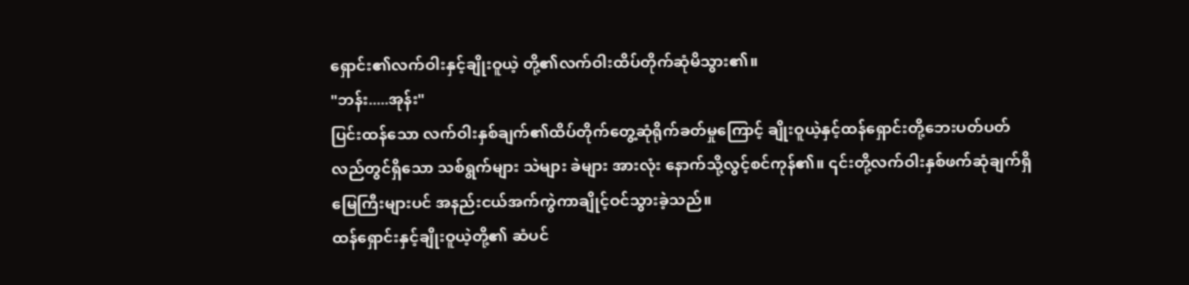ရှောင်း၏လက်ဝါးနှင့်ချိုးဝူယဲ့ တို့၏လက်ဝါးထိပ်တိုက်ဆုံမိသွား၏။
"ဘန်း.....အုန်း"
ပြင်းထန်သော လက်ဝါးနှစ်ချက်၏ထိပ်တိုက်တွေ့ဆုံရိုက်ခတ်မှုကြောင့် ချိုးဝူယဲ့နှင့်ထန်ရှောင်းတို့ဘေးပတ်ပတ်လည်တွင်ရှိသော သစ်ရွက်များ သဲများ ခဲများ အားလုံး နောက်သို့လွင့်စင်ကုန်၏။ ၎င်းတို့လက်ဝါးနှစ်ဖက်ဆုံချက်ရှိမြေကြီးများပင် အနည်းငယ်အက်ကွဲကာချိုင့်ဝင်သွားခဲ့သည်။
ထန်ရှောင်းနှင့်ချိုးဝူယဲ့တို့၏ ဆံပင်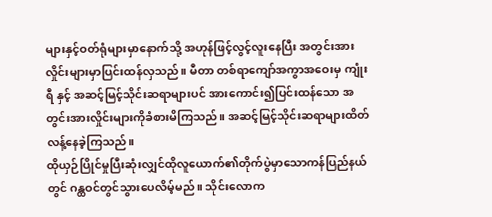များနှင့်ဝတ်ရုံများမှာနောက်သို့ အဟုန်ဖြင့်လွင့်လူးနေပြီး အတွင်းအားလှိုင်းများမှာပြင်းထန်လှသည်။ မီတာ တစ်ရာကျော်အကွာအဝေးမှ ကျုံးရီ နှင့် အဆင့်မြင့်သိုင်းဆရာများပင် အားကောင်း၍ပြင်းထန်သော အတွင်းအားလှိုင်းများကိုခံစားမိကြသည်။ အဆင့်မြင့်သိုင်းဆရာများထိတ်လန့်နေခဲ့ကြသည်။
ထိုယှဉ်ပြိုင်မှုပြီးဆုံးလျှင်ထိုလူယောက်၏တိုက်ပွဲမှာသောကန်ပြည်နယ်တွင် ဂန္ထဝင်တွင်သွားပေလိမ့်မည်။ သိုင်းလောက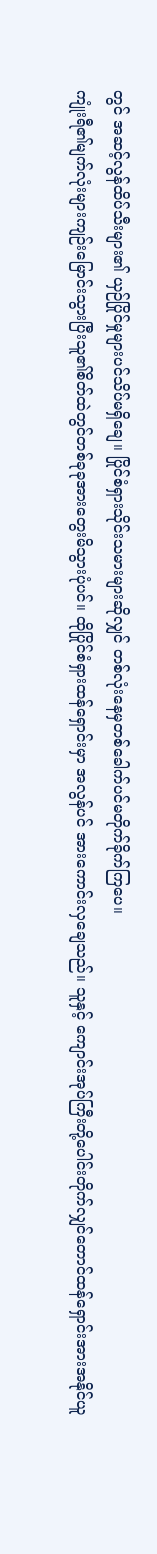တွင် အဆင့်လွန်ထိပ်သီးများ၏ ယှဉ်ပြိုင်မှုများပင်သိပ်မရှိချေ။ ပြိုင်စံရှားသိုင်းသမားများဆိုလျှင် တစ်လုံးနေမှတစ်ခေါက်ပင်မတိုက်ခိုက်ကြပေ။
ကျုံးရီ၏မျက်လုံးများကျဉ်းမြောင်းသွားပြီးသူ၏စိတ်ထဲတွင်တစ်ခုခုအားတွေးမိသွားပုံပင်။ ထိုပြိုင်စံရှားထန်ရှောင်းမှာ အလွန်ပင် အားကောင်းလှချေသည်။ သူနှင့် ကျောင်းအုပ်ကြီးတို့ပေါင်းတိုက်လျှင်တောင်ထန်ရှောင်းအားအနိုင်ယူ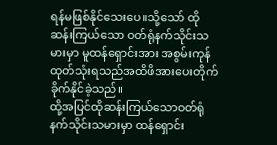ရန်မဖြစ်နိုင်သေးပေ။သို့သော် ထိုဆန်းကြယ်သော ဝတ်ရုံနက်သိုင်းသမားမှာ မူထန်ရှောင်းအား အစွမ်းကုန်ထုတ်သုံးရသည်အထိဖိအားပေးတိုက်ခိုက်နိုင်ခဲ့သည်။
ထို့အပြင်ထိုဆန်းကြယ်သောဝတ်ရုံနက်သိုင်းသမားမှာ ထန်ရှောင်း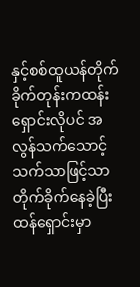နှင့်စစ်ထူယန်တိုက်ခိုက်တုန်းကထန်းရှောင်းလိုပင် အလွန်သက်သောင့်သက်သာဖြင့်သာတိုက်ခိုက်နေခဲ့ပြီးထန်ရှောင်းမှာ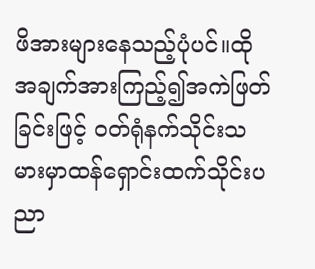ဖိအားများနေသည့်ပုံပင်။ထိုအချက်အားကြည့်၍အကဲဖြတ်ခြင်းဖြင့် ဝတ်ရုံနက်သိုင်းသမားမှာထန်ရှောင်းထက်သိုင်းပညာ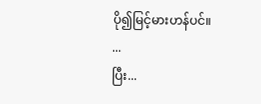ပို၍မြင့်မားဟန်ပင်။
...
ပြီး...